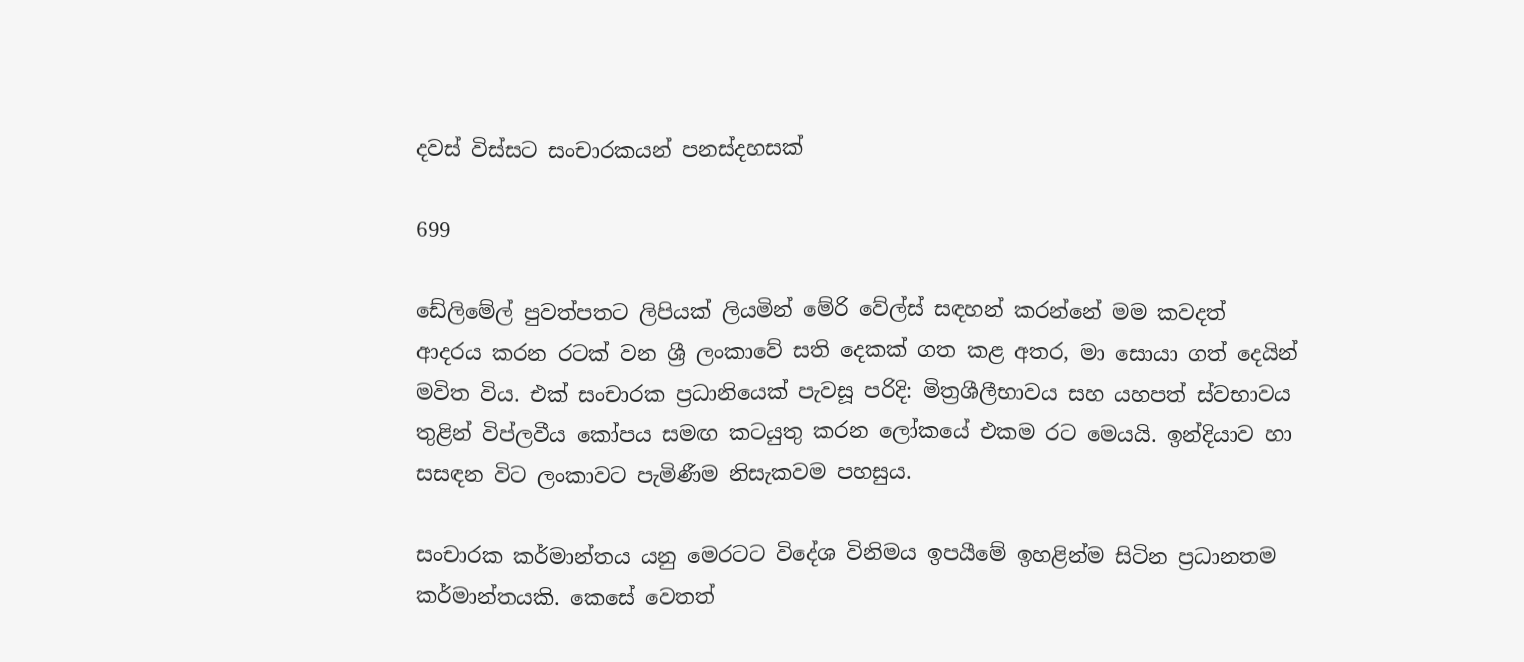දවස් විස්සට සංචාරකයන් පනස්දහසක්

699

ඩේලිමේල් පුවත්පතට ලිපියක් ලියමින් මේරි වේල්ස් සඳහන් කරන්නේ මම කවදත් ආදරය කරන රටක් වන ශ්‍රී ලංකාවේ සති දෙකක් ගත කළ අතර, මා සොයා ගත් දෙයින් මවිත විය. එක් සංචාරක ප්‍රධානියෙක් පැවසූ පරිදි: මිත්‍රශීලීභාවය සහ යහපත් ස්වභාවය තුළින් විප්ලවීය කෝපය සමඟ කටයුතු කරන ලෝකයේ එකම රට මෙයයි. ඉන්දියාව හා සසඳන විට ලංකාවට පැමිණීම නිසැකවම පහසුය.

සංචාරක කර්මාන්තය යනු මෙරටට විදේශ විනිමය ඉපයීමේ ඉහළින්ම සිටින ප්‍රධානතම කර්මාන්තයකි. කෙසේ වෙතත්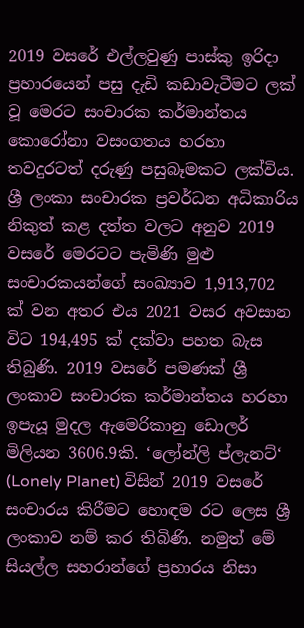2019 වසරේ එල්ලවුණු පාස්කු ඉරිදා ප්‍රහාරයෙන් පසු දැඩි කඩාවැටීමට ලක් වූ මෙරට සංචාරක කර්මාන්තය කොරෝනා වසංගතය හරහා තවදුරටත් දරුණු පසුබෑමකට ලක්විය. ශ්‍රී ලංකා සංචාරක ප්‍රවර්ධන අධිකාරිය නිකුත් කළ දත්ත වලට අනුව 2019 වසරේ මෙරටට පැමිණි මුළු සංචාරකයන්ගේ සංඛ්‍යාව 1,913,702 ක් වන අතර එය 2021 වසර අවසාන විට 194,495 ක් දක්වා පහත බැස තිබුණි. 2019 වසරේ පමණක් ශ්‍රී ලංකාව සංචාරක කර්මාන්තය හරහා ඉපැයූ මුදල ඇමෙරිකානු ඩොලර් මිලියන 3606.9කි. ‘ලෝන්ලි ප්ලැනට්‘ (Lonely Planet) විසින් 2019 වසරේ සංචාරය කිරීමට හොඳම රට ලෙස ශ්‍රී ලංකාව නම් කර තිබිණි. නමුත් මේ සියල්ල සහරාන්ගේ ප්‍රහාරය නිසා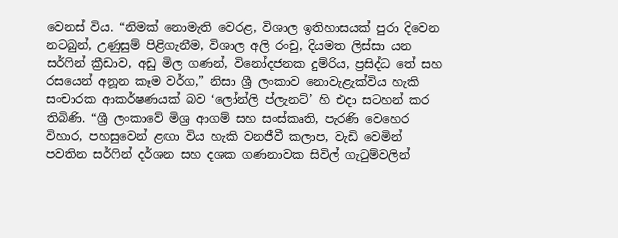වෙනස් විය. “නිමක් නොමැති වෙරළ, විශාල ඉතිහාසයක් පුරා දිවෙන නටබුන්, උණුසුම් පිළිගැනීම, විශාල අලි රංචු, දියමත ලිස්සා යන සර්ෆින් ක්‍රීඩාව, අඩු මිල ගණන්, විනෝදජනක දුම්රිය, ප්‍රසිද්ධ තේ සහ රසයෙන් අනූන කෑම වර්ග,” නිසා ශ්‍රී ලංකාව නොවැළැක්විය හැකි සංචාරක ආකර්ෂණයක් බව ‘ලෝන්ලි ප්ලැනට්’ හි එදා සටහන් කර තිබිණි. “ශ්‍රී ලංකාවේ මිශ්‍ර ආගම් සහ සංස්කෘති, පැරණි වෙහෙර විහාර, පහසුවෙන් ළඟා විය හැකි වනජීවී කලාප, වැඩි වෙමින් පවතින සර්ෆින් දර්ශන සහ දශක ගණනාවක සිවිල් ගැටුම්වලින්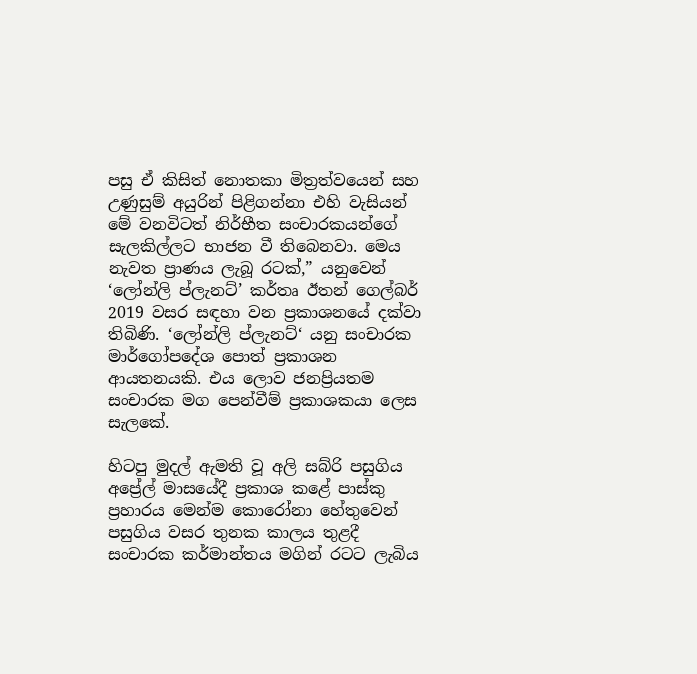පසු ඒ කිසිත් නොතකා මිත්‍රත්වයෙන් සහ උණුසුම් අයුරින් පිළිගන්නා එහි වැසියන් මේ වනවිටත් නිර්භීත සංචාරකයන්ගේ සැලකිල්ලට භාජන වී තිබෙනවා. මෙය නැවත ප්‍රාණය ලැබූ රටක්,” යනුවෙන් ‘ලෝන්ලි ප්ලැනට්’ කර්තෘ ඊතන් ගෙල්බර් 2019 වසර සඳහා වන ප්‍රකාශනයේ දක්වා තිබිණි. ‘ලෝන්ලි ප්ලැනට්‘ යනු සංචාරක මාර්ගෝපදේශ පොත් ප්‍රකාශන ආයතනයකි. එය ලොව ජනප්‍රියතම සංචාරක මග පෙන්වීම් ප්‍රකාශකයා ලෙස සැලකේ.

හිටපු මුදල් ඇමති වූ අලි සබ්රි පසුගිය අප්‍රේල් මාසයේදී ප්‍රකාශ කළේ පාස්කු ප්‍රහාරය මෙන්ම කොරෝනා හේතුවෙන් පසුගිය වසර තුනක කාලය තුළදී සංචාරක කර්මාන්තය මගින් රටට ලැබිය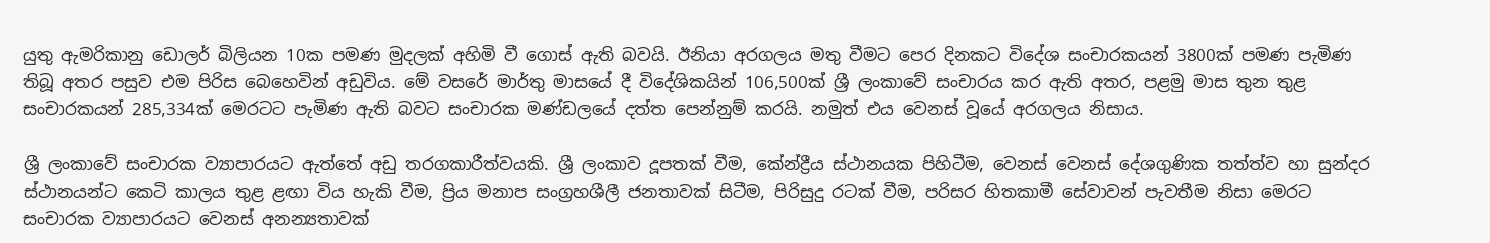යුතු ඇමරිකානු ඩොලර් බිලියන 10ක පමණ මුදලක් අහිමි වී ගොස් ඇති බවයි. ඊනියා අරගලය මතු වීමට පෙර දිනකට විදේශ සංචාරකයන් 3800ක් පමණ පැමිණ තිබූ අතර පසුව එම පිරිස බෙහෙවින් අඩුවිය. මේ වසරේ මාර්තු මාසයේ දී විදේශිකයින් 106,500ක් ශ්‍රී ලංකාවේ සංචාරය කර ඇති අතර, පළමු මාස තුන තුළ සංචාරකයන් 285,334ක් මෙරටට පැමිණ ඇති බවට සංචාරක මණ්ඩලයේ දත්ත පෙන්නුම් කරයි. නමුත් එය වෙනස් වූයේ අරගලය නිසාය.

ශ්‍රී ලංකාවේ සංචාරක ව්‍යාපාරයට ඇත්තේ අඩු තරගකාරීත්වයකි. ශ්‍රී ලංකාව දූපතක් වීම, කේන්ද්‍රීය ස්ථානයක පිහිටීම, වෙනස් වෙනස් දේශගුණික තත්ත්ව හා සුන්දර ස්ථානයන්ට කෙටි කාලය තුළ ළඟා විය හැකි වීම, ප්‍රිය මනාප සංග්‍රහශීලී ජනතාවක් සිටීම, පිරිසුදු රටක් වීම, පරිසර හිතකාමී සේවාවන් පැවතීම නිසා මෙරට සංචාරක ව්‍යාපාරයට වෙනස් අනන්‍යතාවක්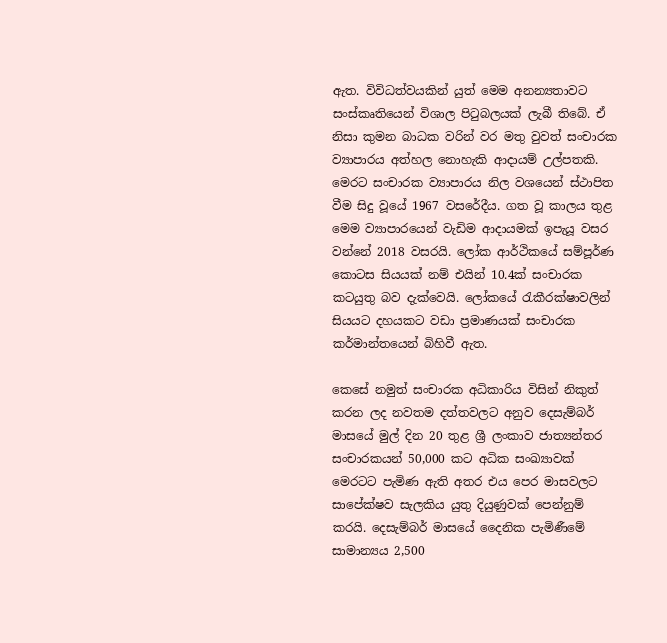ඇත. විවිධත්වයකින් යුත් මෙම අනන්‍යතාවට සංස්කෘතියෙන් විශාල පිටුබලයක් ලැබී තිබේ. ඒ නිසා කුමන බාධක වරින් වර මතු වුවත් සංචාරක ව්‍යාපාරය අත්හල නොහැකි ආදායම් උල්පතකි. මෙරට සංචාරක ව්‍යාපාරය නිල වශයෙන් ස්ථාපිත වීම සිදු වූයේ 1967 වසරේදීය. ගත වූ කාලය තුළ මෙම ව්‍යාපාරයෙන් වැඩිම ආදායමක් ඉපැයූ වසර වන්නේ 2018 වසරයි. ලෝක ආර්ථිකයේ සම්පූර්ණ කොටස සියයක් නම් එයින් 10.4ක් සංචාරක කටයුතු බව දැක්වෙයි. ලෝකයේ රැකීරක්ෂාවලින් සියයට දහයකට වඩා ප්‍රමාණයක් සංචාරක කර්මාන්තයෙන් බිහිවී ඇත.

කෙසේ නමුත් සංචාරක අධිකාරිය විසින් නිකුත් කරන ලද නවතම දත්තවලට අනුව දෙසැම්බර් මාසයේ මුල් දින 20 තුළ ශ්‍රී ලංකාව ජාත්‍යන්තර සංචාරකයන් 50,000 කට අධික සංඛ්‍යාවක් මෙරටට පැමිණ ඇති අතර එය පෙර මාසවලට සාපේක්ෂව සැලකිය යුතු දියුණුවක් පෙන්නුම් කරයි. දෙසැම්බර් මාසයේ දෛනික පැමිණීමේ සාමාන්‍යය 2,500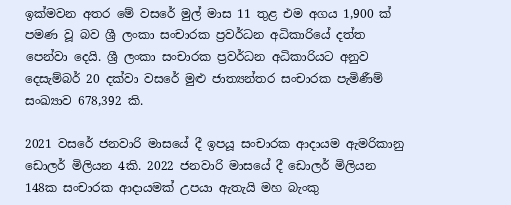ඉක්මවන අතර මේ වසරේ මුල් මාස 11 තුළ එම අගය 1,900 ක් පමණ වූ බව ශ්‍රී ලංකා සංචාරක ප්‍රවර්ධන අධිකාරියේ දත්ත පෙන්වා දෙයි. ශ්‍රී ලංකා සංචාරක ප්‍රවර්ධන අධිකාරියට අනුව දෙසැම්බර් 20 දක්වා වසරේ මුළු ජාත්‍යන්තර සංචාරක පැමිණීම් සංඛ්‍යාව 678,392 කි.

2021 වසරේ ජනවාරි මාසයේ දී ඉපයූ සංචාරක ආදායම ඇමරිකානු ඩොලර් මිලියන 4කි. 2022 ජනවාරි මාසයේ දී ඩොලර් මිලියන 148ක සංචාරක ආදායමක් උපයා ඇතැයි මහ බැංකු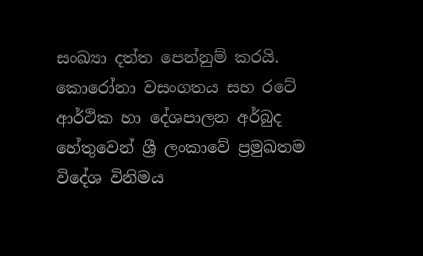සංඛ්‍යා දත්ත පෙන්නුම් කරයි. කොරෝනා වසංගතය සහ රටේ ආර්ථික හා දේශපාලන අර්බුද හේතුවෙන් ශ්‍රී ලංකාවේ ප්‍රමුඛතම විදේශ විනිමය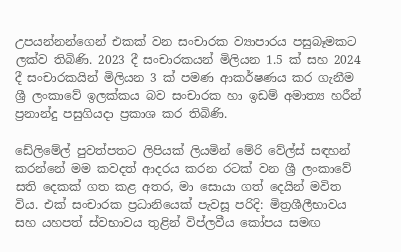උපයන්නන්ගෙන් එකක් වන සංචාරක ව්‍යාපාරය පසුබෑමකට ලක්ව තිබිණි. 2023 දී සංචාරකයන් මිලියන 1.5 ක් සහ 2024 දී සංචාරකයින් මිලියන 3 ක් පමණ ආකර්ෂණය කර ගැනීම ශ්‍රී ලංකාවේ ඉලක්කය බව සංචාරක හා ඉඩම් අමාත්‍ය හරීන් ප්‍රනාන්දු පසුගියදා ප්‍රකාශ කර තිබිණි.

ඩේලිමේල් පුවත්පතට ලිපියක් ලියමින් මේරි වේල්ස් සඳහන් කරන්නේ මම කවදත් ආදරය කරන රටක් වන ශ්‍රී ලංකාවේ සති දෙකක් ගත කළ අතර, මා සොයා ගත් දෙයින් මවිත විය. එක් සංචාරක ප්‍රධානියෙක් පැවසූ පරිදි: මිත්‍රශීලීභාවය සහ යහපත් ස්වභාවය තුළින් විප්ලවීය කෝපය සමඟ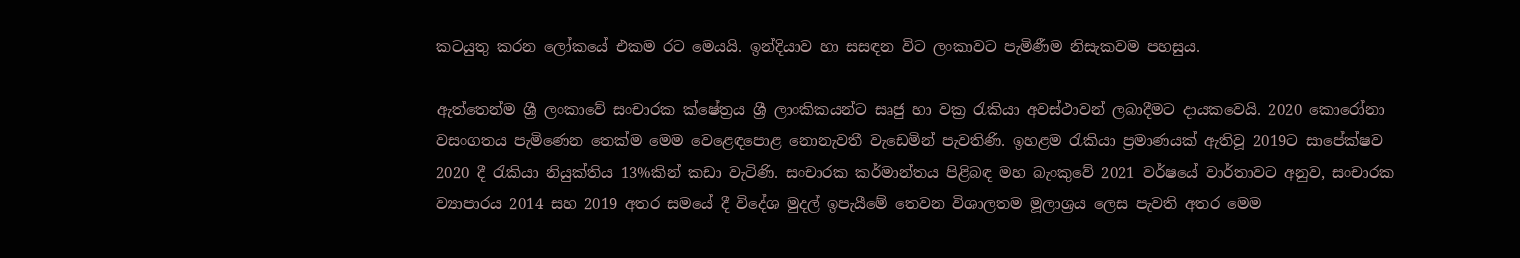කටයුතු කරන ලෝකයේ එකම රට මෙයයි. ඉන්දියාව හා සසඳන විට ලංකාවට පැමිණීම නිසැකවම පහසුය.

ඇත්තෙන්ම ශ්‍රී ලංකාවේ සංචාරක ක්ෂේත්‍රය ශ්‍රී ලාංකිකයන්ට සෘජු හා වක්‍ර රැකියා අවස්ථාවන් ලබාදීමට දායකවෙයි. 2020 කොරෝනා වසංගතය පැමිණෙන තෙක්ම මෙම වෙළෙඳපොළ නොනැවතී වැඩෙමින් පැවතිණි. ඉහළම රැකියා ප්‍රමාණයක් ඇතිවූ 2019ට සාපේක්ෂව 2020 දී රැකියා නියුක්තිය 13%කින් කඩා වැටිණි. සංචාරක කර්මාන්තය පිළිබඳ මහ බැංකුවේ 2021 වර්ෂයේ වාර්තාවට අනුව, සංචාරක ව්‍යාපාරය 2014 සහ 2019 අතර සමයේ දී විදේශ මුදල් ඉපැයීමේ තෙවන විශාලතම මූලාශ්‍රය ලෙස පැවති අතර මෙම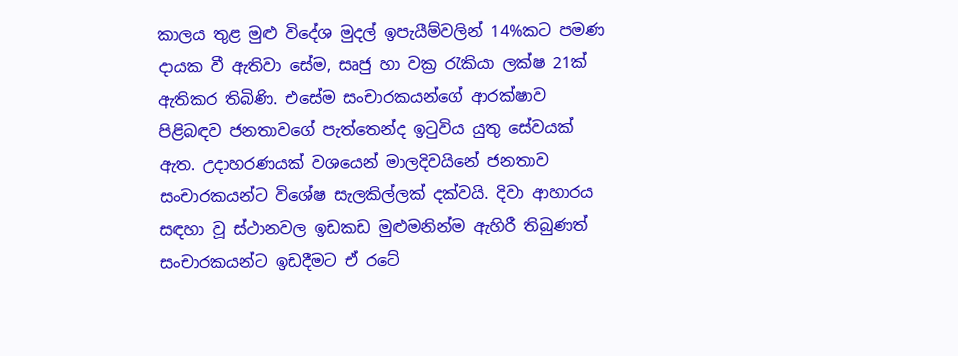කාලය තුළ මුළු විදේශ මුදල් ඉපැයීම්වලින් 14%කට පමණ දායක වී ඇතිවා සේම, සෘජු හා වක්‍ර රැකියා ලක්ෂ 21ක් ඇතිකර තිබිණි. එසේම සංචාරකයන්ගේ ආරක්ෂාව පිළිබඳව ජනතාවගේ පැත්තෙන්ද ඉටුවිය යුතු සේවයක් ඇත. උදාහරණයක් වශයෙන් මාලදිවයිනේ ජනතාව සංචාරකයන්ට විශේෂ සැලකිල්ලක් දක්වයි. දිවා ආහාරය සඳහා වූ ස්ථානවල ඉඩකඩ මුළුමනින්ම ඇහිරී තිබුණත් සංචාරකයන්ට ඉඩදීමට ඒ රටේ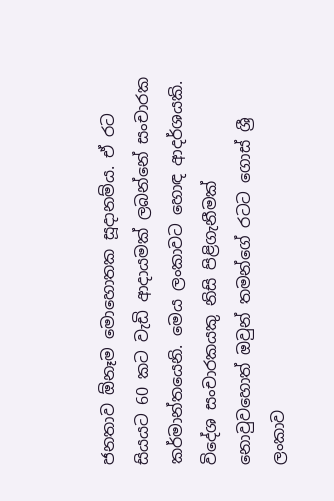ජනතාව ඕනෑම මොහොතක සූදානම්ය. ඒ රට සියයට 60 කට වැඩි ආදායමක් ලබන්නේ සංචාරක කර්මාන්තයෙනි. මෙය ලංකාවට හොඳ ආදර්ශයකි. විදේශ සංචාරකයකු නිසි පිළිගැනීමක් නොවුවහොත් ඔවුන් තමන්ගේ රටට ගොස් ශ්‍රී ලංකාව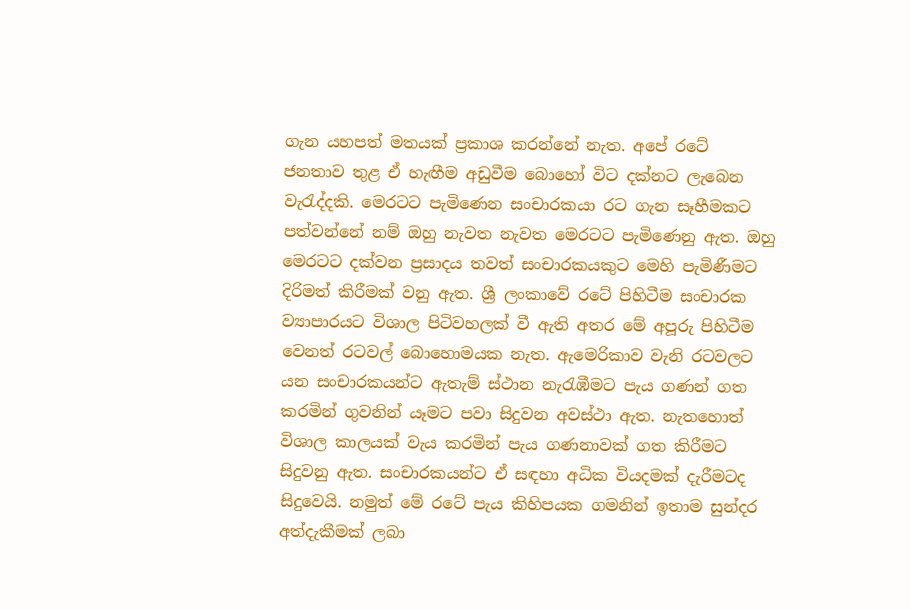ගැන යහපත් මතයක් ප්‍රකාශ කරන්නේ නැත. අපේ රටේ ජනතාව තුළ ඒ හැඟීම අඩුවීම බොහෝ විට දක්නට ලැබෙන වැරැද්දකි. මෙරටට පැමිණෙන සංචාරකයා රට ගැන සෑහීමකට පත්වන්නේ නම් ඔහු නැවත නැවත මෙරටට පැමිණෙනු ඇත. ඔහු මෙරටට දක්වන ප්‍රසාදය තවත් සංචාරකයකුට මෙහි පැමිණීමට දිරිමත් කිරීමක් වනු ඇත. ශ්‍රී ලංකාවේ රටේ පිහිටීම සංචාරක ව්‍යාපාරයට විශාල පිටිවහලක් වී ඇති අතර මේ අපූරු පිහිටීම වෙනත් රටවල් බොහොමයක නැත. ඇමෙරිකාව වැනි රටවලට යන සංචාරකයන්ට ඇතැම් ස්ථාන නැරැඹීමට පැය ගණන් ගත කරමින් ගුවනින් යෑමට පවා සිදුවන අවස්ථා ඇත. නැතහොත් විශාල කාලයක් වැය කරමින් පැය ගණනාවක් ගත කිරීමට සිදුවනු ඇත. සංචාරකයන්ට ඒ සඳහා අධික වියදමක් දැරීමටද සිදුවෙයි. නමුත් මේ රටේ පැය කිහිපයක ගමනින් ඉතාම සුන්දර අත්දැකීමක් ලබා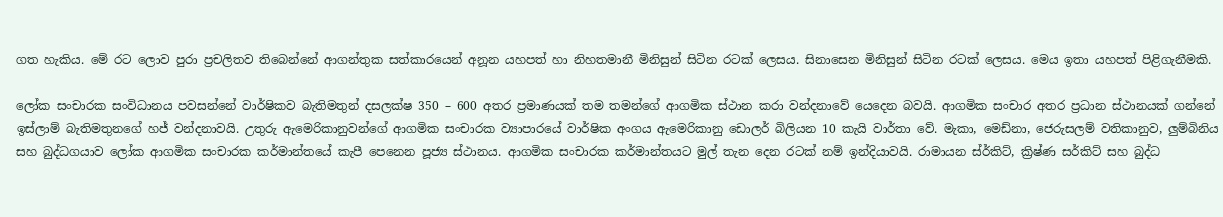ගත හැකිය. මේ රට ලොව පුරා ප්‍රචලිතව තිබෙන්නේ ආගන්තුක සත්කාරයෙන් අනූන යහපත් හා නිහතමානී මිනිසුන් සිටින රටක් ලෙසය. සිනාසෙන මිනිසුන් සිටින රටක් ලෙසය. මෙය ඉතා යහපත් පිළිගැනීමකි.

ලෝක සංචාරක සංවිධානය පවසන්නේ වාර්ෂිකව බැතිමතුන් දසලක්ෂ 350 – 600 අතර ප්‍රමාණයක් තම තමන්ගේ ආගමික ස්ථාන කරා වන්දනාවේ යෙදෙන බවයි. ආගමික සංචාර අතර ප්‍රධාන ස්ථානයක් ගන්නේ ඉස්ලාම් බැතිමතුනගේ හජ් වන්දනාවයි. උතුරු ඇමෙරිකානුවන්ගේ ආගමික සංචාරක ව්‍යාපාරයේ වාර්ෂික අංගය ඇමෙරිකානු ඩොලර් බිලියන 10 කැයි වාර්තා වේ. මැකා, මෙඩ්නා, ජෙරුසලම් වතිකානුව, ලුම්බිනිය සහ බුද්ධගයාව ලෝක ආගමික සංචාරක කර්මාන්තයේ කැපී පෙනෙන පූජ්‍ය ස්ථානය. ආගමික සංචාරක කර්මාන්තයට මුල් තැන දෙන රටක් නම් ඉන්දියාවයි. රාමායන ස්ර්කිට්, ක්‍රිෂ්ණ සර්කිට් සහ බුද්ධ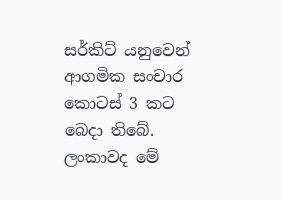සර්කිට් යනුවෙන් ආගමික සංචාර කොටස් 3 කට බෙදා තිබේ. ලංකාවද මේ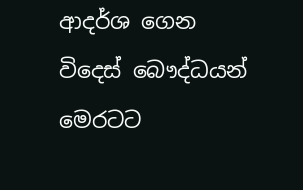ආදර්ශ ගෙන විදෙස් බෞද්ධයන් මෙරටට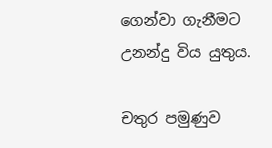ගෙන්වා ගැනීමට උනන්දු විය යුතුය.

චතුර පමුණුව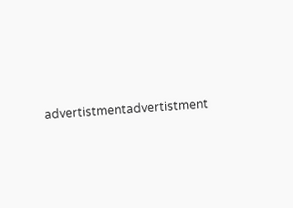advertistmentadvertistment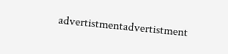advertistmentadvertistment